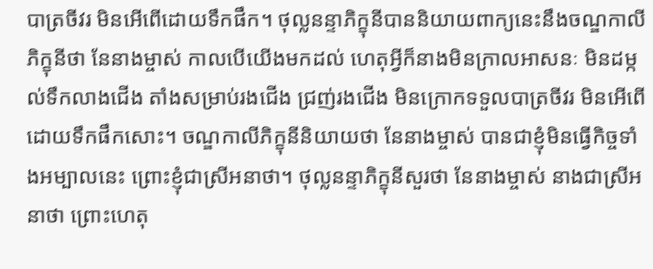បាត្រចីវរ មិនអើពើដោយទឹកផឹក។ ថុល្លនន្ទាភិក្ខុនីបាននិយាយពាក្យនេះនឹងចណ្ឌកាលីភិក្ខុនីថា នែនាងម្ចាស់ កាលបើយើងមកដល់ ហេតុអ្វីក៏នាងមិនក្រាលអាសនៈ មិនដម្កល់ទឹកលាងជើង តាំងសម្រាប់រងជើង ជ្រញ់រងជើង មិនក្រោកទទួលបាត្រចីវរ មិនអើពើដោយទឹកផឹកសោះ។ ចណ្ឌកាលីភិក្ខុនីនិយាយថា នែនាងម្ចាស់ បានជាខ្ញុំមិនធ្វើកិច្ចទាំងអម្បាលនេះ ព្រោះខ្ញុំជាស្រីអនាថា។ ថុល្លនន្ទាភិក្ខុនីសួរថា នែនាងម្ចាស់ នាងជាស្រីអនាថា ព្រោះហេតុ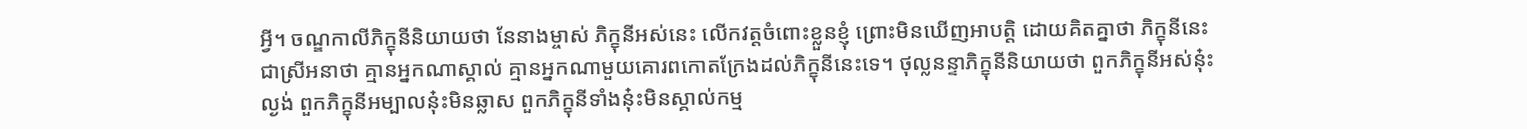អ្វី។ ចណ្ឌកាលីភិក្ខុនីនិយាយថា នែនាងម្ចាស់ ភិក្ខុនីអស់នេះ លើកវត្តចំពោះខ្លួនខ្ញុំ ព្រោះមិនឃើញអាបត្តិ ដោយគិតគ្នាថា ភិក្ខុនីនេះ ជាស្រីអនាថា គ្មានអ្នកណាស្គាល់ គ្មានអ្នកណាមួយគោរពកោតក្រែងដល់ភិក្ខុនីនេះទេ។ ថុល្លនន្ទាភិក្ខុនីនិយាយថា ពួកភិក្ខុនីអស់នុ៎ះល្ងង់ ពួកភិក្ខុនីអម្បាលនុ៎ះមិនឆ្លាស ពួកភិក្ខុនីទាំងនុ៎ះមិនស្គាល់កម្ម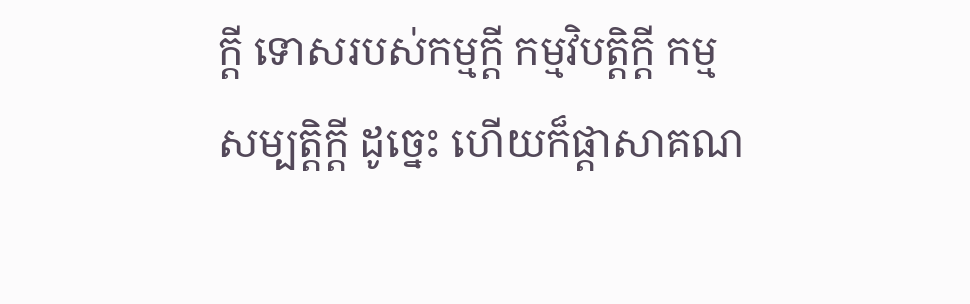ក្តី ទោសរបស់កម្មក្តី កម្មវិបត្តិក្តី កម្មសម្បត្តិក្តី ដូច្នេះ ហើយក៏ផ្តាសាគណ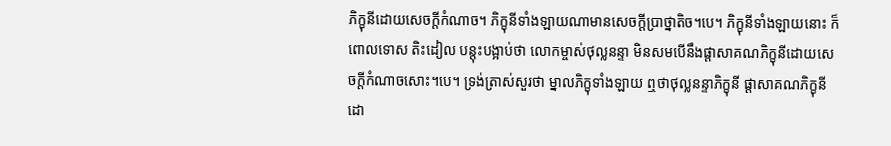ភិក្ខុនីដោយសេចក្តីកំណាច។ ភិក្ខុនីទាំងឡាយណាមានសេចក្តីប្រាថ្នាតិច។បេ។ ភិក្ខុនីទាំងឡាយនោះ ក៏ពោលទោស តិះដៀល បន្តុះបង្អាប់ថា លោកម្ចាស់ថុល្លនន្ទា មិនសមបើនឹងផ្តាសាគណភិក្ខុនីដោយសេចក្តីកំណាចសោះ។បេ។ ទ្រង់ត្រាស់សួរថា ម្នាលភិក្ខុទាំងឡាយ ឮថាថុល្លនន្ទាភិក្ខុនី ផ្តាសាគណភិក្ខុនី ដោ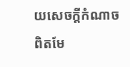យសេចក្តីកំណាច ពិតមែ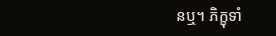នឬ។ ភិក្ខុទាំ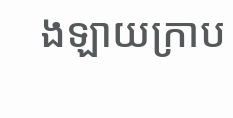ងឡាយក្រាប